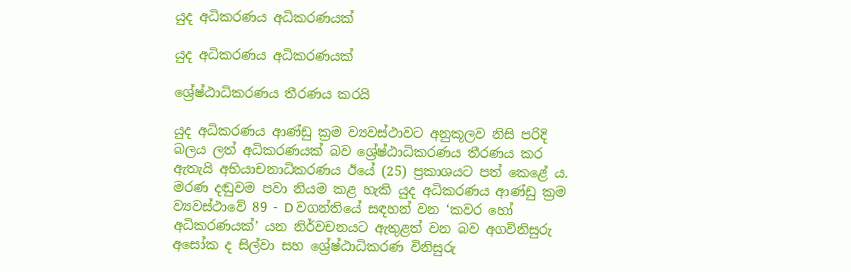යුද අධිකරණය අධිකරණයක්

යුද අධිකරණය අධිකරණයක්

ශ්‍රේෂ්ඨාධිකරණය තීරණය කරයි

යුද අධිකරණය ආණ්ඩු ක්‍රම ව්‍යවස්ථාවට අනුකූලව නිසි පරිදි බලය ලත් අධිකරණයක් බව ශ්‍රේෂ්ඨාධිකරණය තීරණය කර ඇතැයි අභියාචනාධිකරණය ඊයේ (25) ප්‍රකාශයට පත් කෙළේ ය. මරණ දඬුවම පවා නියම කළ හැකි යුද අධිකරණය ආණ්ඩු ක්‍රම ව්‍යවස්ථාවේ 89 - D වගන්තියේ සඳහන් වන ‘කවර හෝ අධිකරණයක්’ යන නිර්වචනයට ඇතුළත් වන බව අගවිනිසුරු අසෝක ද සිල්වා සහ ශ්‍රේෂ්ඨාධිකරණ විනිසුරු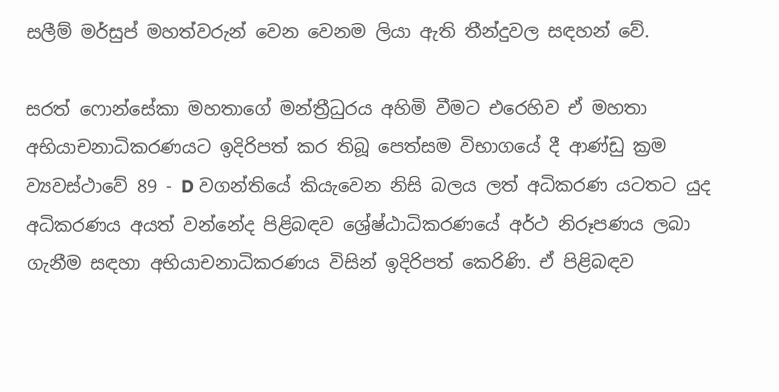සලීම් මර්සුප් මහත්වරුන් වෙන වෙනම ලියා ඇති තීන්දුවල සඳහන් වේ.

සරත් ෆොන්සේකා මහතාගේ මන්ත්‍රීධුරය අහිමි වීමට එරෙහිව ඒ මහතා අභියාචනාධිකරණයට ඉදිරිපත් කර තිබූ පෙත්සම විභාගයේ දී ආණ්ඩු ක්‍රම ව්‍යවස්ථාවේ 89 - D වගන්තියේ කියැවෙන නිසි බලය ලත් අධිකරණ යටතට යුද අධිකරණය අයත් වන්නේද පිළිබඳව ශ්‍රේෂ්ඨාධිකරණයේ අර්ථ නිරූපණය ලබා ගැනීම සඳහා අභියාචනාධිකරණය විසින් ඉදිරිපත් කෙරිණි. ඒ පිළිබඳව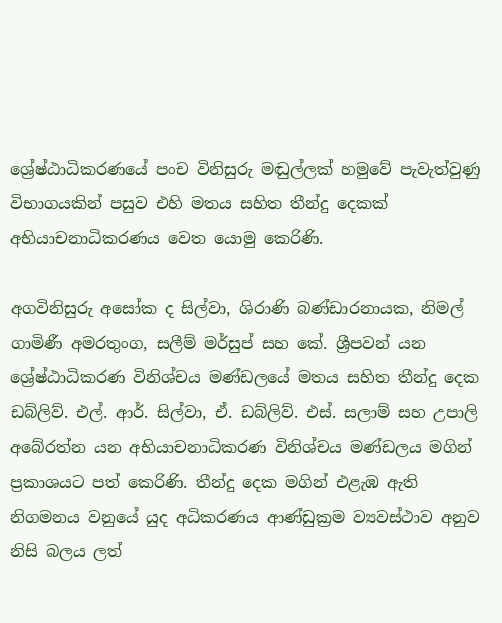ශ්‍රේෂ්ඨාධිකරණයේ පංච විනිසුරු මඬුල්ලක් හමුවේ පැවැත්වුණු විභාගයකින් පසුව එහි මතය සහිත තීන්දු දෙකක් අභියාචනාධිකරණය වෙත යොමු කෙරිණි.

අගවිනිසුරු අසෝක ද සිල්වා, ශිරාණි බණ්ඩාරනායක, නිමල් ගාමිණී අමරතුංග, සලීම් මර්සුප් සහ කේ. ශ්‍රීපවන් යන ශ්‍රේෂ්ඨාධිකරණ විනිශ්චය මණ්ඩලයේ මතය සහිත තීන්දු දෙක ඩබ්ලිව්. එල්. ආර්. සිල්වා, ඒ. ඩබ්ලිව්. එස්. සලාම් සහ උපාලි අබේරත්න යන අභියාචනාධිකරණ විනිශ්චය මණ්ඩලය මගින් ප්‍රකාශයට පත් කෙරිණි. තීන්දු දෙක මගින් එළැඹ ඇති නිගමනය වනුයේ යුද අධිකරණය ආණ්ඩුක්‍රම ව්‍යවස්ථාව අනුව නිසි බලය ලත්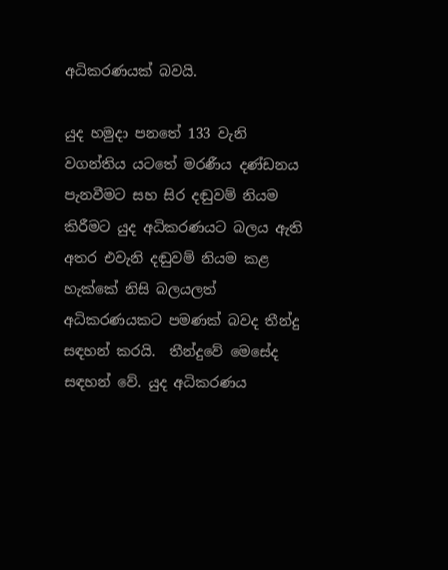අධිකරණයක් බවයි.

යුද හමුදා පනතේ 133 වැනි වගන්තිය යටතේ මරණීය දණ්ඩනය පැනවීමට සහ සිර දඬුවම් නියම කිරීමට යුද අධිකරණයට බලය ඇති අතර එවැනි දඬුවම් නියම කළ හැක්කේ නිසි බලයලත් අධිකරණයකට පමණක් බවද තීන්දු සඳහන් කරයි.  තීන්දුවේ මෙසේද සඳහන් වේ. යුද අධිකරණය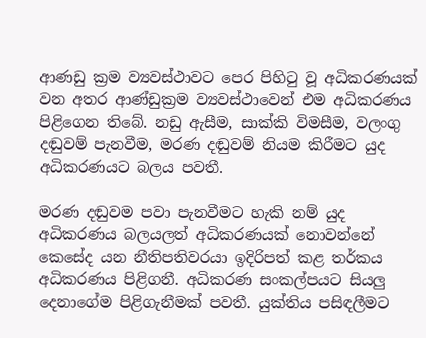ආණඩු ක්‍රම ව්‍යවස්ථාවට පෙර පිහිටු වූ අධිකරණයක් වන අතර ආණ්ඩුක්‍රම ව්‍යවස්ථාවෙන් එම අධිකරණය පිළිගෙන තිබේ. නඩු ඇසීම, සාක්කි විමසීම, වලංගු දඬුවම් පැනවීම, මරණ දඬුවම් නියම කිරීමට යුද අධිකරණයට බලය පවතී.

මරණ දඬුවම පවා පැනවීමට හැකි නම් යුද අධිකරණය බලයලත් අධිකරණයක් නොවන්නේ කෙසේද යන නීතිපතිවරයා ඉදිරිපත් කළ තර්කය අධිකරණය පිළිගනී. අධිකරණ සංකල්පයට සියලු දෙනාගේම පිළිගැනීමක් පවතී. යුක්තිය පසිඳලීමට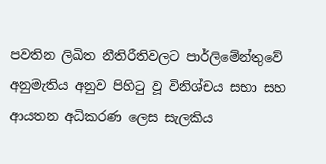පවතින ලිඛිත නීතිරීතිවලට පාර්ලිමේන්තුවේ අනුමැතිය අනුව පිහිටු වූ විනිශ්චය සභා සහ ආයතන අධිකරණ ලෙස සැලකිය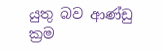යුතු බව ආණ්ඩු ක්‍රම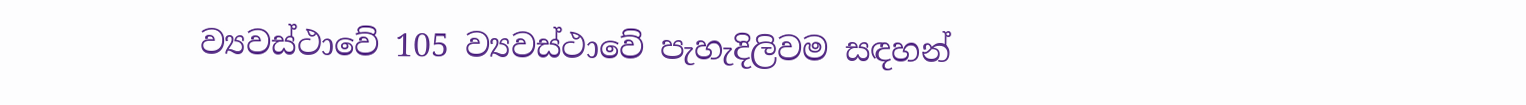ව්‍යවස්ථාවේ 105 ව්‍යවස්ථාවේ පැහැදිලිවම සඳහන්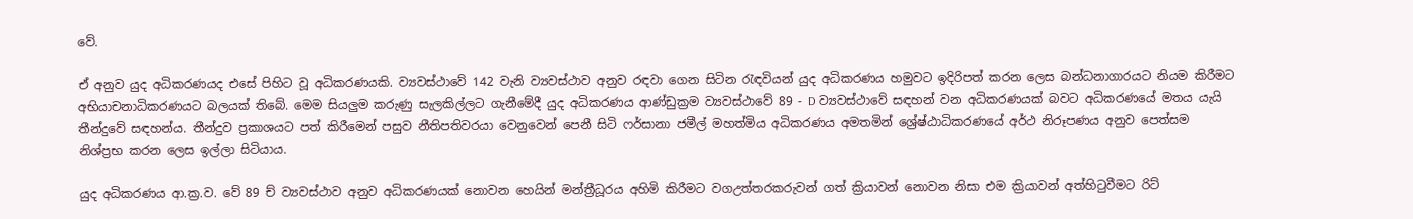වේ.

ඒ අනුව යුද අධිකරණයද එසේ පිහිට වූ අධිකරණයකි. ව්‍යවස්ථාවේ 142 වැනි ව්‍යවස්ථාව අනුව රඳවා ගෙන සිටින රැඳවියන් යුද අධිකරණය හමුවට ඉදිරිපත් කරන ලෙස බන්ධනාගාරයට නියම කිරීමට අභියාචනාධිකරණයට බලයක් තිබේ. මෙම සියලුම කරුණු සැලකිල්ලට ගැනීමේදී යුද අධිකරණය ආණ්ඩුක්‍රම ව්‍යවස්ථාවේ 89 - D ව්‍යවස්ථාවේ සඳහන් වන අධිකරණයක් බවට අධිකරණයේ මතය යැයි තීන්දුවේ සඳහන්ය. තීන්දුව ප්‍රකාශයට පත් කිරීමෙන් පසුව නීතිපතිවරයා වෙනුවෙන් පෙනී සිටි ෆර්සානා ජමීල් මහත්මිය අධිකරණය අමතමින් ශ්‍රේෂ්ඨාධිකරණයේ අර්ථ නිරූපණය අනුව පෙත්සම නිශ්ප්‍රභ කරන ලෙස ඉල්ලා සිටියාය.

යුද අධිකරණය ආ.ක්‍ර.ව. වේ 89 ච් ව්‍යවස්ථාව අනුව අධිකරණයක් නොවන හෙයින් මන්ත්‍රීධූරය අහිමි කිරීමට වගඋත්තරකරුවන් ගත් ක්‍රියාවන් නොවන නිසා එම ක්‍රියාවන් අත්හිටුවීමට රිට්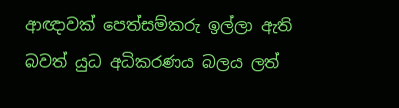ආඥාවක් පෙත්සම්කරු ඉල්ලා ඇති බවත් යුධ අධිකරණය බලය ලත්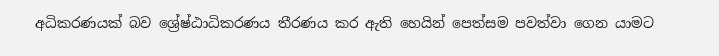අධිකරණයක් බව ශ්‍රේෂ්ඨාධිකරණය තීරණය කර ඇති හෙයින් පෙත්සම පවත්වා ගෙන යාමට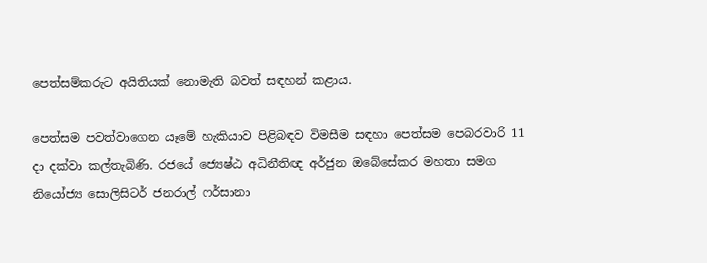පෙත්සම්කරුට අයිතියක් නොමැති බවත් සඳහන් කළාය.

පෙත්සම පවත්වාගෙන යෑමේ හැකියාව පිළිබඳව විමසීම සඳහා පෙත්සම පෙබරවාරි 11 දා දක්වා කල්තැබිණි. රජයේ ජ්‍යෙෂ්ඨ අධිනීතිඥ අර්ජුන ඔබේසේකර මහතා සමග නියෝජ්‍ය සොලිසිටර් ජනරාල් ෆර්සානා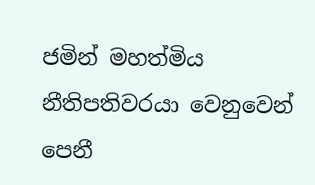ජමින් මහත්මිය නීතිපතිවරයා වෙනුවෙන් පෙනී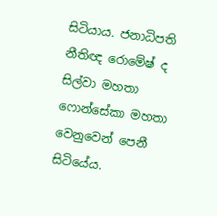සිටියාය. ජනාධිපති නීතිඥ රොමේෂ් ද සිල්වා මහතා ෆොන්සේකා මහතා වෙනුවෙන් පෙනී සිටියේය.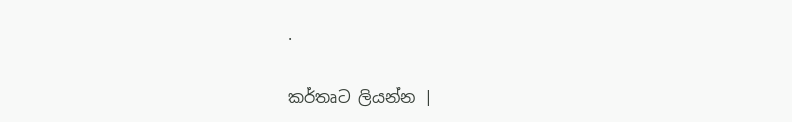.

කර්තෘට ලියන්න |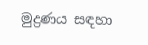මුද්‍රණය සඳහා